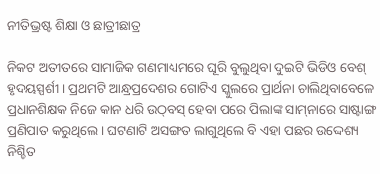ନୀତିଭ୍ରଷ୍ଟ ଶିକ୍ଷା ଓ ଛାତ୍ରୀଛାତ୍ର

ନିକଟ ଅତୀତରେ ସାମାଜିକ ଗଣମାଧ୍ୟମରେ ଘୂରି ବୁଲୁଥିବା ଦୁଇଟି ଭିଡିଓ ବେଶ୍‌ ହୃଦୟସ୍ପର୍ଶୀ। ପ୍ରଥମଟି ଆନ୍ଧ୍ରପ୍ରଦେଶର ଗୋଟିଏ ସ୍କୁଲରେ ପ୍ରାର୍ଥନା ଚାଲିଥିବାବେଳେ ପ୍ରଧାନଶିକ୍ଷକ ନିଜେ କାନ ଧରି ଉଠ୍‌ବସ୍‌ ହେବା ପରେ ପିଲାଙ୍କ ସାମ୍‌ନାରେ ସାଷ୍ଟାଙ୍ଗ ପ୍ରଣିପାତ କରୁଥିଲେ। ଘଟଣାଟି ଅସଙ୍ଗତ ଲାଗୁଥିଲେ ବି ଏହା ପଛର ଉଦ୍ଦେଶ୍ୟ ନିଶ୍ଚିତ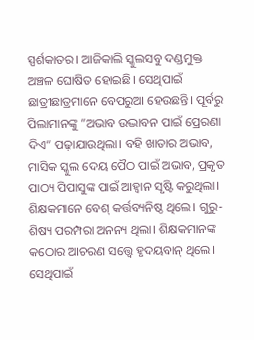ସ୍ପର୍ଶକାତର। ଆଜିକାଲି ସ୍କୁଲସବୁ ଦଣ୍ଡମୁକ୍ତ ଅଞ୍ଚଳ ଘୋଷିତ ହୋଇଛି। ସେଥିପାଇଁ ଛାତ୍ରୀଛାତ୍ରମାନେ ବେପରୁଆ ହେଉଛନ୍ତି। ପୂର୍ବରୁ ପିଲାମାନଙ୍କୁ ”ଅଭାବ ଉଦ୍ଭାବନ ପାଇଁ ପ୍ରେରଣା ଦିଏ“ ପଢ଼ାଯାଉଥିଲା। ବହି ଖାତାର ଅଭାବ, ମାସିକ ସ୍କୁଲ ଦେୟ ପୈଠ ପାଇଁ ଅଭାବ, ପ୍ରକୃତ ପାଠ୍ୟ ପିପାସୁଙ୍କ ପାଇଁ ଆହ୍ବାନ ସୃଷ୍ଟି କରୁଥିଲା। ଶିକ୍ଷକମାନେ ବେଶ୍‌ କର୍ତ୍ତବ୍ୟନିଷ୍ଠ ଥିଲେ। ଗୁରୁ-ଶିଷ୍ୟ ପରମ୍ପରା ଅନନ୍ୟ ଥିଲା। ଶିକ୍ଷକମାନଙ୍କ କଠୋର ଆଚରଣ ସତ୍ତ୍ୱେ ହୃଦୟବାନ୍‌ ଥିଲେ। ସେଥିପାଇଁ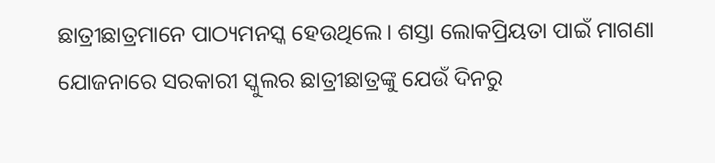ଛାତ୍ରୀଛାତ୍ରମାନେ ପାଠ୍ୟମନସ୍କ ହେଉଥିଲେ। ଶସ୍ତା ଲୋକପ୍ରିୟତା ପାଇଁ ମାଗଣା ଯୋଜନାରେ ସରକାରୀ ସ୍କୁଲର ଛାତ୍ରୀଛାତ୍ରଙ୍କୁ ଯେଉଁ ଦିନରୁ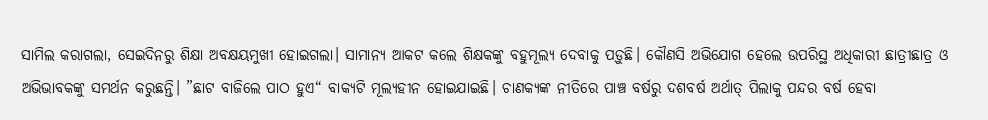ସାମିଲ କରାଗଲା, ସେଇଦିନରୁ ଶିକ୍ଷା ଅବକ୍ଷୟମୁଖୀ ହୋଇଗଲା। ସାମାନ୍ୟ ଆକଟ କଲେ ଶିକ୍ଷକଙ୍କୁ ବହୁମୂଲ୍ୟ ଦେବାକୁ ପଡ଼ୁଛି। କୌଣସି ଅଭିଯୋଗ ହେଲେ ଉପରିସ୍ଥ ଅଧିକାରୀ ଛାତ୍ରୀଛାତ୍ର ଓ ଅଭିଭାବକଙ୍କୁ ସମର୍ଥନ କରୁଛନ୍ତି। ”ଛାଟ ବାଜିଲେ ପାଠ ହୁଏ“ ବାକ୍ୟଟି ମୂଲ୍ୟହୀନ ହୋଇଯାଇଛି। ଚାଣକ୍ୟଙ୍କ ନୀତିରେ ପାଞ୍ଚ ବର୍ଷରୁ ଦଶବର୍ଷ ଅର୍ଥାତ୍‌ ପିଲାକୁ ପନ୍ଦର ବର୍ଷ ହେବା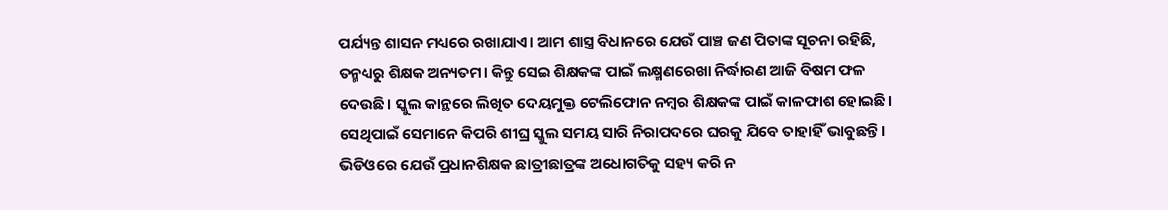ପର୍ଯ୍ୟନ୍ତ ଶାସନ ମଧ୍ୟରେ ରଖାଯାଏ। ଆମ ଶାସ୍ତ୍ର ବିଧାନରେ ଯେଉଁ ପାଞ୍ଚ ଜଣ ପିତାଙ୍କ ସୂଚନା ରହିଛି, ତନ୍ମଧ୍ୟରୁ ଶିକ୍ଷକ ଅନ୍ୟତମ। କିନ୍ତୁ ସେଇ ଶିକ୍ଷକଙ୍କ ପାଇଁ ଲକ୍ଷ୍ମଣରେଖା ନିର୍ଦ୍ଧାରଣ ଆଜି ବିଷମ ଫଳ ଦେଉଛି। ସ୍କୁଲ କାନ୍ଥରେ ଲିଖିତ ଦେୟମୁକ୍ତ ଟେଲିଫୋନ ନମ୍ବର ଶିକ୍ଷକଙ୍କ ପାଇଁ କାଳଫାଶ ହୋଇଛି। ସେଥିପାଇଁ ସେମାନେ କିପରି ଶୀଘ୍ର ସ୍କୁଲ ସମୟ ସାରି ନିରାପଦରେ ଘରକୁ ଯିବେ ତାହାହିଁ ଭାବୁଛନ୍ତି। ଭିଡିଓରେ ଯେଉଁ ପ୍ରଧାନଶିକ୍ଷକ ଛାତ୍ରୀଛାତ୍ରଙ୍କ ଅଧୋଗତିକୁ ସହ୍ୟ କରି ନ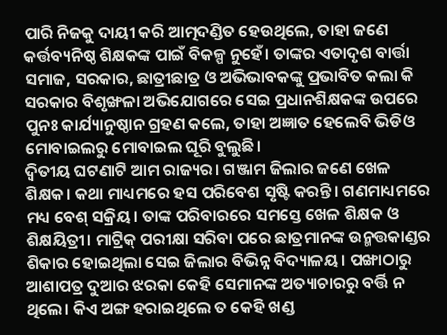ପାରି ନିଜକୁ ଦାୟୀ କରି ଆତ୍ମଦଣ୍ଡିତ ହେଉଥିଲେ, ତାହା ଜଣେ କର୍ତ୍ତବ୍ୟନିଷ୍ଠ ଶିକ୍ଷକଙ୍କ ପାଇଁ ବିକଳ୍ପ ନୁହେଁ। ତାଙ୍କର ଏତାଦୃଶ ବାର୍ତ୍ତା ସମାଜ, ସରକାର, ଛାତ୍ରୀଛାତ୍ର ଓ ଅଭିଭାବକଙ୍କୁ ପ୍ରଭାବିତ କଲା କି ସରକାର ବିଶୃଙ୍ଖଳା ଅଭିଯୋଗରେ ସେଇ ପ୍ରଧାନଶିକ୍ଷକଙ୍କ ଉପରେ ପୁନଃ କାର୍ଯ୍ୟାନୁଷ୍ଠାନ ଗ୍ରହଣ କଲେ, ତାହା ଅଜ୍ଞାତ ହେଲେବି ଭିଡିଓ ମୋବାଇଲରୁ ମୋବାଇଲ ଘୂରି ବୁଲୁଛି।
ଦ୍ୱିତୀୟ ଘଟଣାଟି ଆମ ରାଜ୍ୟର। ଗଞ୍ଜାମ ଜିଲାର ଜଣେ ଖେଳ ଶିକ୍ଷକ। କଥା ମାଧ୍ୟମରେ ହସ ପରିବେଶ ସୃଷ୍ଟି କରନ୍ତି। ଗଣମାଧ୍ୟମରେ ମଧ୍ୟ ବେଶ୍‌ ସକ୍ରିୟ। ତାଙ୍କ ପରିବାରରେ ସମସ୍ତେ ଖେଳ ଶିକ୍ଷକ ଓ ଶିକ୍ଷୟିତ୍ରୀ। ମାଟ୍ରିକ୍‌ ପରୀକ୍ଷା ସରିବା ପରେ ଛାତ୍ରମାନଙ୍କ ଉନ୍ମତ୍ତକାଣ୍ଡର ଶିକାର ହୋଇଥିଲା ସେଇ ଜିଲାର ବିଭିନ୍ନ ବିଦ୍ୟାଳୟ। ପଙ୍ଖାଠାରୁ ଆଶାପତ୍ର ଦୁଆର ଝରକା କେହି ସେମାନଙ୍କ ଅତ୍ୟାଚାରରୁ ବର୍ତ୍ତି ନ ଥିଲେ। କିଏ ଅଙ୍ଗ ହରାଇଥିଲେ ତ କେହି ଖଣ୍ଡ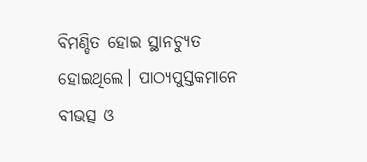ବିମଣ୍ଡିତ ହୋଇ ସ୍ଥାନଚ୍ୟୁତ ହୋଇଥିଲେ। ପାଠ୍ୟପୁସ୍ତକମାନେ ବୀଭତ୍ସ ଓ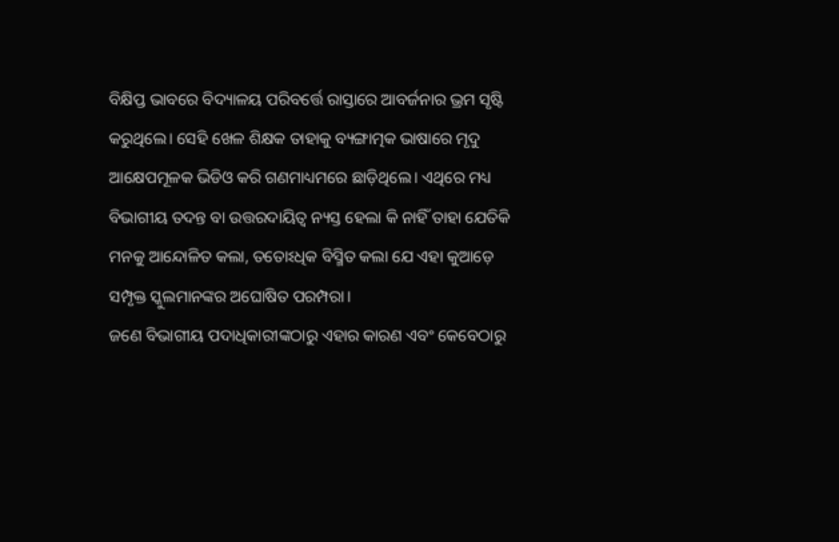ବିକ୍ଷିପ୍ତ ଭାବରେ ବିଦ୍ୟାଳୟ ପରିବର୍ତ୍ତେ ରାସ୍ତାରେ ଆବର୍ଜନାର ଭ୍ରମ ସୃଷ୍ଟି କରୁଥିଲେ। ସେହି ଖେଳ ଶିକ୍ଷକ ତାହାକୁ ବ୍ୟଙ୍ଗାତ୍ମକ ଭାଷାରେ ମୃଦୁ ଆକ୍ଷେପମୂଳକ ଭିଡିଓ କରି ଗଣମାଧ୍ୟମରେ ଛାଡ଼ିଥିଲେ। ଏଥିରେ ମଧ୍ୟ ବିଭାଗୀୟ ତଦନ୍ତ ବା ଉତ୍ତରଦାୟିତ୍ୱ ନ୍ୟସ୍ତ ହେଲା କି ନାହିଁ ତାହା ଯେତିକି ମନକୁ ଆନ୍ଦୋଳିତ କଲା, ତତୋଽଧିକ ବିସ୍ମିତ କଲା ଯେ ଏହା କୁଆଡ଼େ ସମ୍ପୃକ୍ତ ସ୍କୁଲମାନଙ୍କର ଅଘୋଷିତ ପରମ୍ପରା।
ଜଣେ ବିଭାଗୀୟ ପଦାଧିକାରୀଙ୍କଠାରୁ ଏହାର କାରଣ ଏବଂ କେବେଠାରୁ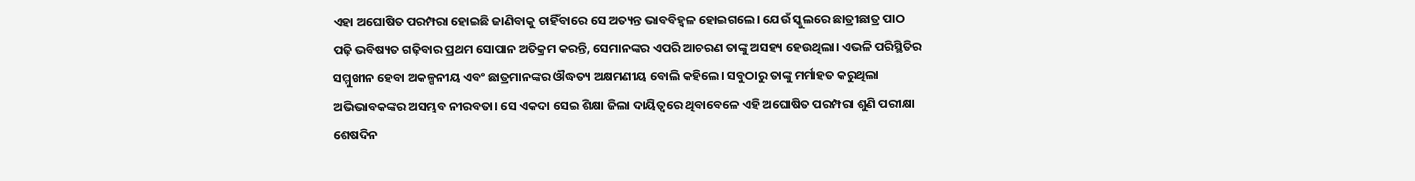ଏହା ଅଘୋଷିତ ପରମ୍ପରା ହୋଇଛି ଜାଣିବାକୁ ଚାହିଁବାରେ ସେ ଅତ୍ୟନ୍ତ ଭାବବିହ୍ବଳ ହୋଇଗଲେ। ଯେଉଁ ସ୍କୁଲରେ ଛାତ୍ରୀଛାତ୍ର ପାଠ ପଢ଼ି ଭବିଷ୍ୟତ ଗଢ଼ିବାର ପ୍ରଥମ ସୋପାନ ଅତିକ୍ରମ କରନ୍ତି, ସେମାନଙ୍କର ଏପରି ଆଚରଣ ତାଙ୍କୁ ଅସହ୍ୟ ହେଉଥିଲା। ଏଭଳି ପରିସ୍ଥିତିର ସମ୍ମୁଖୀନ ହେବା ଅକଳ୍ପନୀୟ ଏବଂ ଛାତ୍ରମାନଙ୍କର ଔଦ୍ଧତ୍ୟ ଅକ୍ଷମଣୀୟ ବୋଲି କହିଲେ। ସବୁଠାରୁ ତାଙ୍କୁ ମର୍ମାହତ କରୁଥିଲା ଅଭିଭାବକଙ୍କର ଅସମ୍ଭବ ନୀରବତା। ସେ ଏକଦା ସେଇ ଶିକ୍ଷା ଜିଲା ଦାୟିତ୍ୱରେ ଥିବାବେଳେ ଏହି ଅଘୋଷିତ ପରମ୍ପରା ଶୁଣି ପରୀକ୍ଷା ଶେଷଦିନ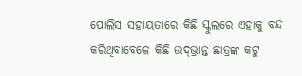ପୋଲିସ ସହାୟତାରେ କିଛି ସ୍କୁଲରେ ଏହାକୁ ବନ୍ଦ କରିଥିବାବେଳେ କିଛି ଉଦ୍‌ଭ୍ରାନ୍ତ ଛାତ୍ରଙ୍କ କଟୁ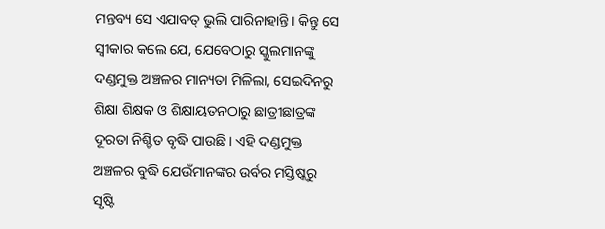ମନ୍ତବ୍ୟ ସେ ଏଯାବତ୍‌ ଭୁଲି ପାରିନାହାନ୍ତି। କିନ୍ତୁ ସେ ସ୍ବୀକାର କଲେ ଯେ, ଯେବେଠାରୁ ସ୍କୁଲମାନଙ୍କୁ ଦଣ୍ଡମୁକ୍ତ ଅଞ୍ଚଳର ମାନ୍ୟତା ମିଳିଲା, ସେଇଦିନରୁ ଶିକ୍ଷା ଶିକ୍ଷକ ଓ ଶିକ୍ଷାୟତନଠାରୁ ଛାତ୍ରୀଛାତ୍ରଙ୍କ ଦୂରତା ନିଶ୍ଚିତ ବୃଦ୍ଧି ପାଉଛି। ଏହି ଦଣ୍ଡମୁକ୍ତ ଅଞ୍ଚଳର ବୁଦ୍ଧି ଯେଉଁମାନଙ୍କର ଉର୍ବର ମସ୍ତିଷ୍କରୁ ସୃଷ୍ଟି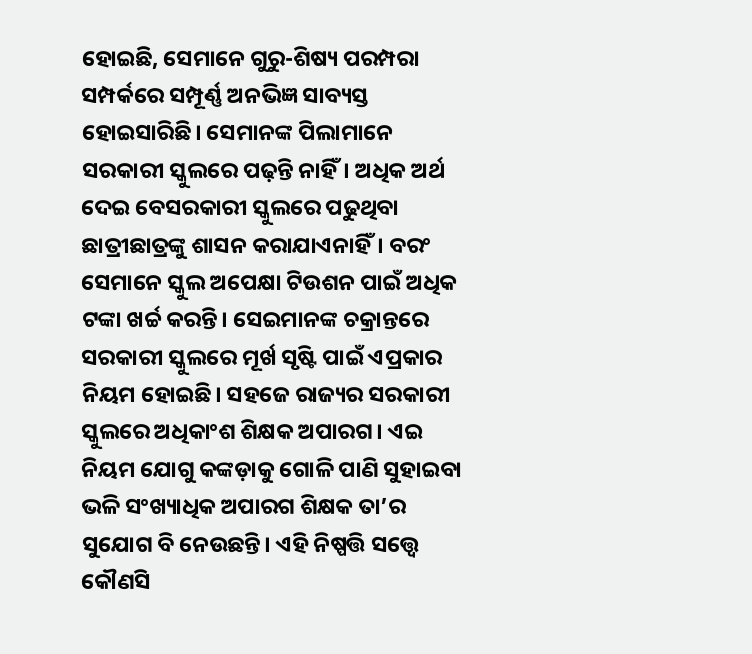ହୋଇଛି, ସେମାନେ ଗୁରୁ-ଶିଷ୍ୟ ପରମ୍ପରା ସମ୍ପର୍କରେ ସମ୍ପୂର୍ଣ୍ଣ ଅନଭିଜ୍ଞ ସାବ୍ୟସ୍ତ ହୋଇସାରିଛି। ସେମାନଙ୍କ ପିଲାମାନେ ସରକାରୀ ସ୍କୁଲରେ ପଢ଼ନ୍ତି ନାହିଁ। ଅଧିକ ଅର୍ଥ ଦେଇ ବେସରକାରୀ ସ୍କୁଲରେ ପଢୁଥିବା ଛାତ୍ରୀଛାତ୍ରଙ୍କୁ ଶାସନ କରାଯାଏନାହିଁ। ବରଂ ସେମାନେ ସ୍କୁଲ ଅପେକ୍ଷା ଟିଉଶନ ପାଇଁ ଅଧିକ ଟଙ୍କା ଖର୍ଚ୍ଚ କରନ୍ତି। ସେଇମାନଙ୍କ ଚକ୍ରାନ୍ତରେ ସରକାରୀ ସ୍କୁଲରେ ମୂର୍ଖ ସୃଷ୍ଟି ପାଇଁ ଏପ୍ରକାର ନିୟମ ହୋଇଛି। ସହଜେ ରାଜ୍ୟର ସରକାରୀ ସ୍କୁଲରେ ଅଧିକାଂଶ ଶିକ୍ଷକ ଅପାରଗ। ଏଇ ନିୟମ ଯୋଗୁ କଙ୍କଡ଼ାକୁ ଗୋଳି ପାଣି ସୁହାଇବା ଭଳି ସଂଖ୍ୟାଧିକ ଅପାରଗ ଶିକ୍ଷକ ତା’ର ସୁଯୋଗ ବି ନେଉଛନ୍ତି। ଏହି ନିଷ୍ପତ୍ତି ସତ୍ତ୍ୱେ କୌଣସି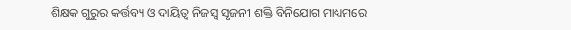ଶିକ୍ଷକ ଗୁରୁର କର୍ତ୍ତବ୍ୟ ଓ ଦାୟିତ୍ୱ ନିଜସ୍ବ ସୃଜନୀ ଶକ୍ତି ବିନିଯୋଗ ମାଧ୍ୟମରେ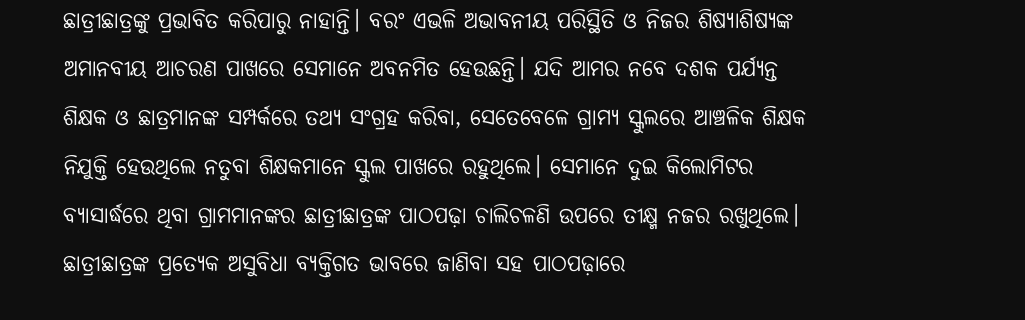ଛାତ୍ରୀଛାତ୍ରଙ୍କୁ ପ୍ରଭାବିତ କରିପାରୁ ନାହାନ୍ତି। ବରଂ ଏଭଳି ଅଭାବନୀୟ ପରିସ୍ଥିତି ଓ ନିଜର ଶିଷ୍ୟାଶିଷ୍ୟଙ୍କ ଅମାନବୀୟ ଆଚରଣ ପାଖରେ ସେମାନେ ଅବନମିତ ହେଉଛନ୍ତି। ଯଦି ଆମର ନବେ ଦଶକ ପର୍ଯ୍ୟନ୍ତ ଶିକ୍ଷକ ଓ ଛାତ୍ରମାନଙ୍କ ସମ୍ପର୍କରେ ତଥ୍ୟ ସଂଗ୍ରହ କରିବା, ସେତେବେଳେ ଗ୍ରାମ୍ୟ ସ୍କୁଲରେ ଆଞ୍ଚଳିକ ଶିକ୍ଷକ ନିଯୁକ୍ତି ହେଉଥିଲେ ନତୁବା ଶିକ୍ଷକମାନେ ସ୍କୁଲ ପାଖରେ ରହୁଥିଲେ। ସେମାନେ ଦୁଇ କିଲୋମିଟର ବ୍ୟାସାର୍ଦ୍ଧରେ ଥିବା ଗ୍ରାମମାନଙ୍କର ଛାତ୍ରୀଛାତ୍ରଙ୍କ ପାଠପଢ଼ା ଚାଲିଚଳଣି ଉପରେ ତୀକ୍ଷ୍ମ ନଜର ରଖୁଥିଲେ। ଛାତ୍ରୀଛାତ୍ରଙ୍କ ପ୍ରତ୍ୟେକ ଅସୁବିଧା ବ୍ୟକ୍ତିଗତ ଭାବରେ ଜାଣିବା ସହ ପାଠପଢ଼ାରେ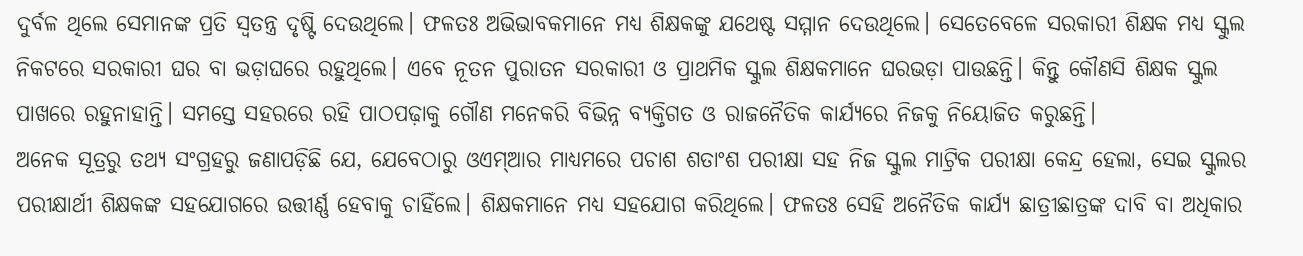ଦୁର୍ବଳ ଥିଲେ ସେମାନଙ୍କ ପ୍ରତି ସ୍ବତନ୍ତ୍ର ଦୃଷ୍ଟି ଦେଉଥିଲେ। ଫଳତଃ ଅଭିଭାବକମାନେ ମଧ୍ୟ ଶିକ୍ଷକଙ୍କୁ ଯଥେଷ୍ଟ ସମ୍ମାନ ଦେଉଥିଲେ। ସେତେବେଳେ ସରକାରୀ ଶିକ୍ଷକ ମଧ୍ୟ ସ୍କୁଲ ନିକଟରେ ସରକାରୀ ଘର ବା ଭଡ଼ାଘରେ ରହୁଥିଲେ। ଏବେ ନୂତନ ପୁରାତନ ସରକାରୀ ଓ ପ୍ରାଥମିକ ସ୍କୁଲ ଶିକ୍ଷକମାନେ ଘରଭଡ଼ା ପାଉଛନ୍ତି। କିନ୍ତୁ କୌଣସି ଶିକ୍ଷକ ସ୍କୁଲ ପାଖରେ ରହୁନାହାନ୍ତି। ସମସ୍ତେ ସହରରେ ରହି ପାଠପଢ଼ାକୁ ଗୌଣ ମନେକରି ବିଭିନ୍ନ ବ୍ୟକ୍ତିଗତ ଓ ରାଜନୈତିକ କାର୍ଯ୍ୟରେ ନିଜକୁ ନିୟୋଜିତ କରୁଛନ୍ତି।
ଅନେକ ସୂତ୍ରରୁ ତଥ୍ୟ ସଂଗ୍ରହରୁ ଜଣାପଡ଼ିଛି ଯେ, ଯେବେଠାରୁ ଓଏମ୍‌ଆର ମାଧ୍ୟମରେ ପଚାଶ ଶତାଂଶ ପରୀକ୍ଷା ସହ ନିଜ ସ୍କୁଲ ମାଟ୍ରିକ ପରୀକ୍ଷା କେନ୍ଦ୍ର ହେଲା, ସେଇ ସ୍କୁଲର ପରୀକ୍ଷାର୍ଥୀ ଶିକ୍ଷକଙ୍କ ସହଯୋଗରେ ଉତ୍ତୀର୍ଣ୍ଣ ହେବାକୁ ଚାହିଁଲେ। ଶିକ୍ଷକମାନେ ମଧ୍ୟ ସହଯୋଗ କରିଥିଲେ। ଫଳତଃ ସେହି ଅନୈତିକ କାର୍ଯ୍ୟ ଛାତ୍ରୀଛାତ୍ରଙ୍କ ଦାବି ବା ଅଧିକାର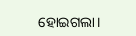ହୋଇଗଲା।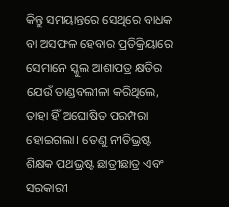କିନ୍ତୁ ସମୟାନ୍ତରେ ସେଥିରେ ବାଧକ ବା ଅସଫଳ ହେବାର ପ୍ରତିକ୍ରିୟାରେ ସେମାନେ ସ୍କୁଲ ଆଶାପତ୍ର କ୍ଷତିର ଯେଉଁ ତାଣ୍ଡବଲୀଳା କରିଥିଲେ, ତାହା ହିଁ ଅଘୋଷିତ ପରମ୍ପରା ହୋଇଗଲା। ତେଣୁ ନୀତିଭ୍ରଷ୍ଟ ଶିକ୍ଷକ ପଥଭ୍ରଷ୍ଟ ଛାତ୍ରୀଛାତ୍ର ଏବଂ ସରକାରୀ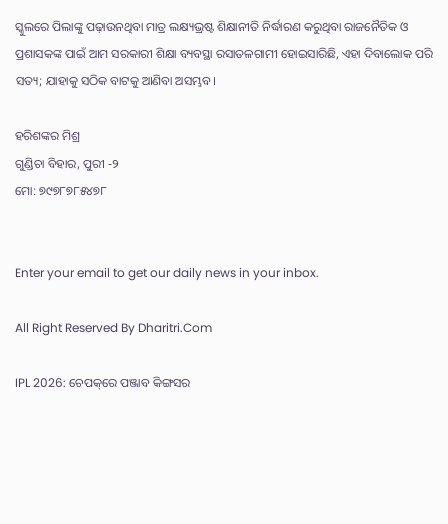ସ୍କୁଲରେ ପିଲାଙ୍କୁ ପଢ଼ାଉନଥିବା ମାତ୍ର ଲକ୍ଷ୍ୟଭ୍ରଷ୍ଟ ଶିକ୍ଷାନୀତି ନିର୍ଦ୍ଧାରଣ କରୁଥିବା ରାଜନୈତିକ ଓ ପ୍ରଶାସକଙ୍କ ପାଇଁ ଆମ ସରକାରୀ ଶିକ୍ଷା ବ୍ୟବସ୍ଥା ରସାତଳଗାମୀ ହୋଇସାରିଛି, ଏହା ଦିବାଲୋକ ପରି ସତ୍ୟ; ଯାହାକୁ ସଠିକ ବାଟକୁ ଆଣିବା ଅସମ୍ଭବ।

ହରିଶଙ୍କର ମିଶ୍ର
ଗୁଣ୍ଡିଚା ବିହାର, ପୁରୀ -୨
ମୋ: ୭୯୭୮୭୮୫୪୭୮


Enter your email to get our daily news in your inbox.

All Right Reserved By Dharitri.Com

IPL 2026: ଚେପକ୍‌ରେ ପଞ୍ଜାବ କିଙ୍ଗସର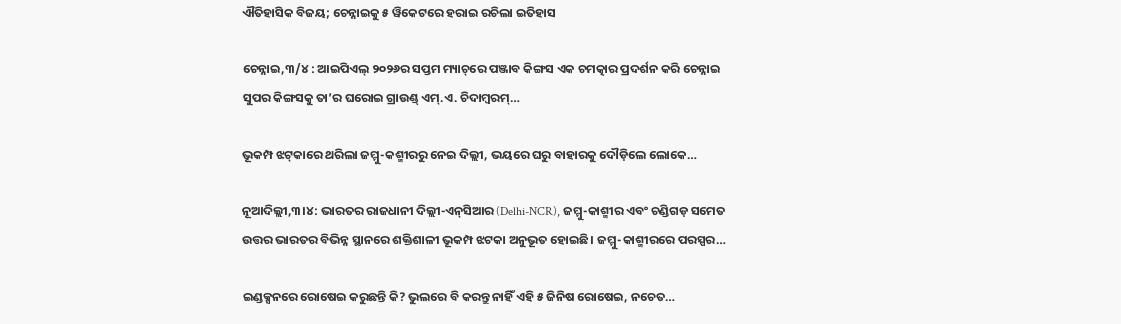ଐତିହାସିକ ବିଜୟ; ଚେନ୍ନାଇକୁ ୫ ୱିକେଟରେ ହରାଇ ରଚିଲା ଇତିହାସ

ଚେନ୍ନାଇ,୩/୪ : ଆଇପିଏଲ୍ ୨୦୨୬ର ସପ୍ତମ ମ୍ୟାଚ୍‌ରେ ପଞ୍ଜାବ କିଙ୍ଗସ ଏକ ଚମତ୍କାର ପ୍ରଦର୍ଶନ କରି ଚେନ୍ନାଇ ସୁପର କିଙ୍ଗସକୁ ତା’ର ଘରୋଇ ଗ୍ରାଉଣ୍ଡ୍ ଏମ୍.ଏ. ଚିଦାମ୍ବରମ୍…

ଭୂକମ୍ପ ଝଟ୍‌କାରେ ଥରିଲା ଜମ୍ମୁ-କଶ୍ମୀରରୁ ନେଇ ଦିଲ୍ଲୀ, ଭୟରେ ଘରୁ ବାହାରକୁ ଦୌଡ଼ିଲେ ଲୋକେ…

ନୂଆଦିଲ୍ଲୀ,୩।୪: ଭାରତର ରାଜଧାନୀ ଦିଲ୍ଲୀ-ଏନ୍‌ସିଆର (Delhi-NCR), ଜମ୍ମୁ-କାଶ୍ମୀର ଏବଂ ଚଣ୍ଡିଗଡ଼ ସମେତ ଉତ୍ତର ଭାରତର ବିଭିନ୍ନ ସ୍ଥାନରେ ଶକ୍ତିଶାଳୀ ଭୂକମ୍ପ ଝଟକା ଅନୁଭୂତ ହୋଇଛି। ଜମ୍ମୁ-କାଶ୍ମୀରରେ ପରସ୍ପର…

ଇଣ୍ଡକ୍ସନରେ ରୋଷେଇ କରୁଛନ୍ତି କି? ଭୁଲରେ ବି କରନ୍ତୁ ନାହିଁ ଏହି ୫ ଜିନିଷ ରୋଷେଇ, ନଚେତ…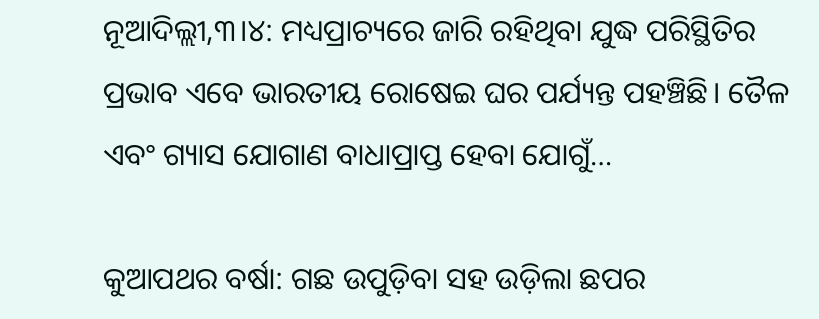ନୂଆଦିଲ୍ଲୀ,୩।୪: ମଧ୍ୟପ୍ରାଚ୍ୟରେ ଜାରି ରହିଥିବା ଯୁଦ୍ଧ ପରିସ୍ଥିତିର ପ୍ରଭାବ ଏବେ ଭାରତୀୟ ରୋଷେଇ ଘର ପର୍ଯ୍ୟନ୍ତ ପହଞ୍ଚିଛି। ତୈଳ ଏବଂ ଗ୍ୟାସ ଯୋଗାଣ ବାଧାପ୍ରାପ୍ତ ହେବା ଯୋଗୁଁ…

କୁଆପଥର ବର୍ଷା: ଗଛ ଉପୁଡ଼ିବା ସହ ଉଡ଼ିଲା ଛପର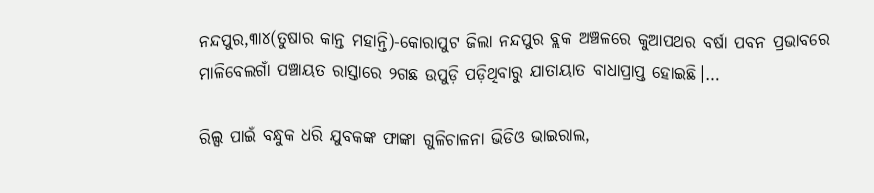ନନ୍ଦପୁର,୩ା୪(ତୁଷାର କାନ୍ତ ମହାନ୍ତି)-କୋରାପୁଟ ଜିଲା ନନ୍ଦପୁର ବ୍ଲକ ଅଞ୍ଚଳରେ କୁଆପଥର ବର୍ଷା ପବନ ପ୍ରଭାବରେ ମାଳିବେଲଗାଁ ପଞ୍ଚାୟତ ରାସ୍ତାରେ ୨ଗଛ ଉପୁଡ଼ି ପଡ଼ିଥିବାରୁ ଯାତାୟାତ ବାଧାପ୍ରାପ୍ତ ହୋଇଛି।…

ରିଲ୍ସ ପାଇଁ ବନ୍ଧୁକ ଧରି ଯୁବକଙ୍କ ଫାଙ୍କା ଗୁଳିଚାଳନା ଭିଡିଓ ଭାଇରାଲ,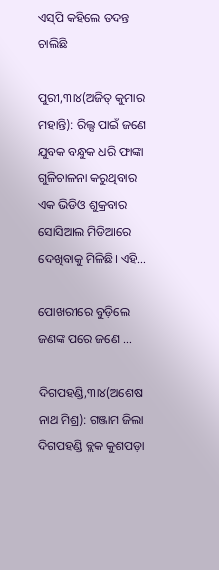ଏସ୍‌ପି କହିଲେ ତଦନ୍ତ ଚାଲିଛି

ପୁରୀ,୩ା୪(ଅଜିତ୍‌ କୁମାର ମହାନ୍ତି): ରିଲ୍ସ ପାଇଁ ଜଣେ ଯୁବକ ବନ୍ଧୁକ ଧରି ଫାଙ୍କା ଗୁଳିଚାଳନା କରୁଥିବାର ଏକ ଭିଡିଓ ଶୁକ୍ରବାର ସୋସିଆଲ ମିଡିଆରେ ଦେଖିବାକୁ ମିଳିଛି। ଏହି…

ପୋଖରୀରେ ବୁଡ଼ିଲେ ଜଣଙ୍କ ପରେ ଜଣେ …

ଦିଗପହଣ୍ଡି,୩ା୪(ଅଶେଷ ନାଥ ମିଶ୍ର): ଗଞ୍ଜାମ ଜିଲା ଦିଗପହଣ୍ଡି ବ୍ଲକ କୁଶପଡ଼ା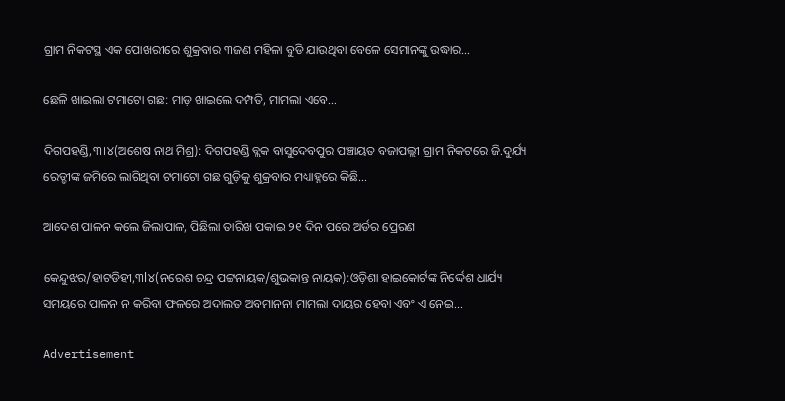ଗ୍ରାମ ନିକଟସ୍ଥ ଏକ ପୋଖରୀରେ ଶୁକ୍ରବାର ୩ଜଣ ମହିଳା ବୁଡି ଯାଉଥିବା ବେଳେ ସେମାନଙ୍କୁ ଉଦ୍ଧାର…

ଛେଳି ଖାଇଲା ଟମାଟୋ ଗଛ: ମାଡ଼ ଖାଇଲେ ଦମ୍ପତି, ମାମଲା ଏବେ…

ଦିଗପହଣ୍ଡି,୩।୪(ଅଶେଷ ନାଥ ମିଶ୍ର): ଦିଗପହଣ୍ଡି ବ୍ଲକ ବାସୁଦେବପୁର ପଞ୍ଚାୟତ ବଜାପଲ୍ଲୀ ଗ୍ରାମ ନିକଟରେ ଜି.ଦୁର୍ଯ୍ୟ ରେଡ୍ଡୀଙ୍କ ଜମିରେ ଲାଗିଥିବା ଟମାଟୋ ଗଛ ଗୁଡ଼ିକୁ ଶୁକ୍ରବାର ମଧ୍ୟାହ୍ନରେ କିଛି…

ଆଦେଶ ପାଳନ କଲେ ଜିଲାପାଳ, ପିଛିଲା ତାରିଖ ପକାଇ ୨୧ ଦିନ ପରେ ଅର୍ଡର ପ୍ରେରଣ

କେନ୍ଦୁଝର/ହାଟଡିହୀ,୩l୪(ନରେଶ ଚନ୍ଦ୍ର ପଟ୍ଟନାୟକ/ଶୁଭକାନ୍ତ ନାୟକ):ଓଡ଼ିଶା ହାଇକୋର୍ଟଙ୍କ ନିର୍ଦ୍ଦେଶ ଧାର୍ଯ୍ୟ ସମୟରେ ପାଳନ ନ କରିବା ଫଳରେ ଅଦାଲତ ଅବମାନନା ମାମଲା ଦାୟର ହେବା ଏବଂ ଏ ନେଇ…

Advertisement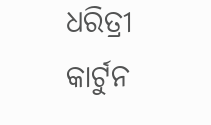ଧରିତ୍ରୀ କାର୍ଟୁନ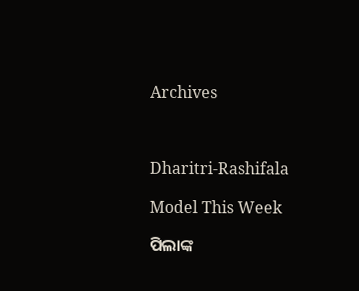Archives



Dharitri-Rashifala

Model This Week

ପିଲାଙ୍କ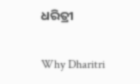ଧରିତ୍ରୀ

Why Dharitri